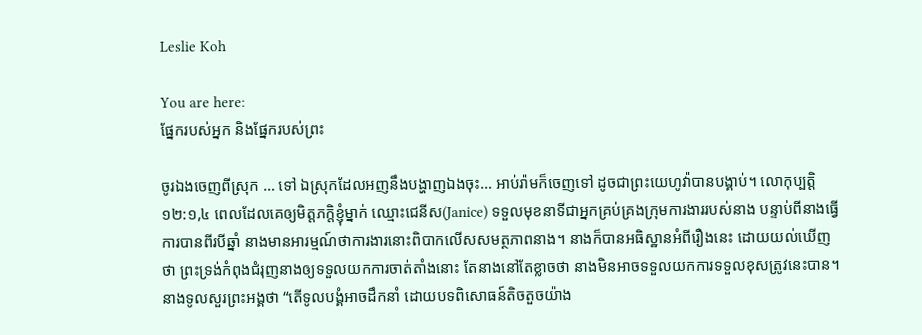Leslie Koh

You are here:
ផ្នែករបស់អ្នក និងផ្នែករបស់ព្រះ

ចូរឯងចេញពីស្រុក … ទៅ ឯស្រុកដែលអញនឹងបង្ហាញឯងចុះ… អាប់រ៉ាមក៏ចេញទៅ ដូចជាព្រះយេហូវ៉ាបានបង្គាប់។ លោកុប្បត្ដិ ១២:១,៤ ពេលដែលគេឲ្យមិត្តភក្តិខ្ញុំម្នាក់ ឈ្មោះជេនីស(Janice) ទទួលមុខនាទីជាអ្នកគ្រប់គ្រងក្រុមការងាររបស់នាង បន្ទាប់ពីនាងធ្វើការបានពីរបីឆ្នាំ នាងមានអារម្មណ៍ថាការងារនោះពិបាកលើសសមត្ថភាពនាង។ នាងក៏បានអធិស្ឋានអំពីរឿងនេះ ដោយយល់ឃើញថា ព្រះទ្រង់កំពុងជំរុញនាងឲ្យទទួលយកការចាត់តាំងនោះ តែនាងនៅតែខ្លាចថា នាងមិនអាចទទួលយកការទទួលខុសត្រូវនេះបាន។ នាងទូលសួរព្រះអង្គថា “តើទូលបង្គំអាចដឹកនាំ ដោយបទពិសោធន៍តិចតួចយ៉ាង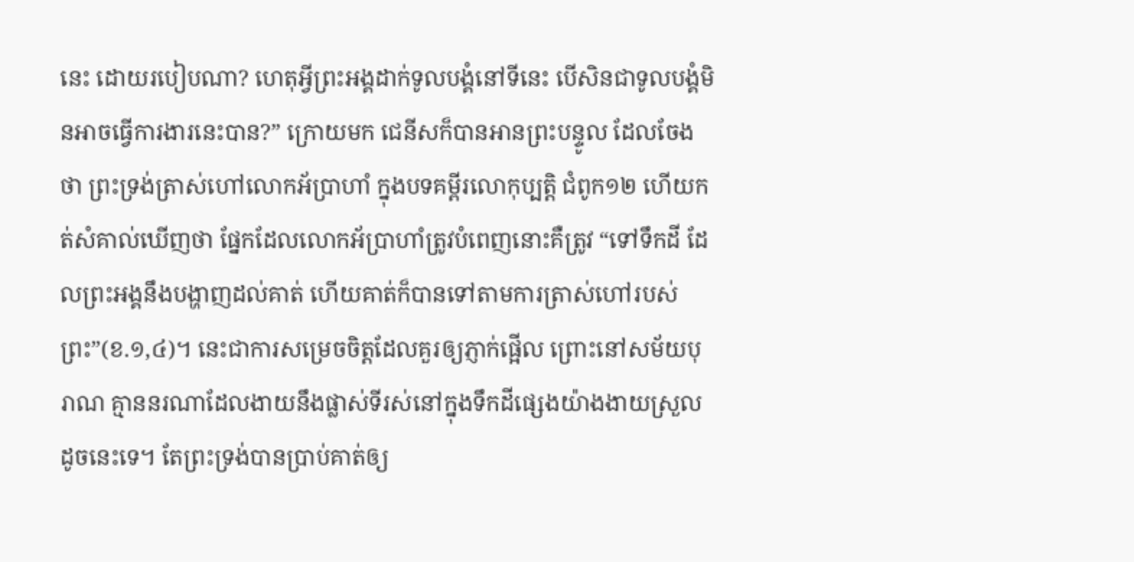នេះ ដោយរបៀបណា? ហេតុអ្វីព្រះអង្គដាក់ទូលបង្គំនៅទីនេះ បើសិនជាទូលបង្គំមិនអាចធ្វើការងារនេះបាន?” ក្រោយមក ជេនីសក៏បានអានព្រះបន្ទូល ដែលចែងថា ព្រះទ្រង់ត្រាស់ហៅលោកអ័ប្រាហាំ ក្នុងបទគម្ពីរលោកុប្បត្តិ ជំពូក១២ ហើយកត់សំគាល់ឃើញថា ផ្នែកដែលលោកអ័ប្រាហាំត្រូវបំពេញនោះគឺត្រូវ “ទៅទឹកដី ដែលព្រះអង្គនឹងបង្ហាញដល់គាត់ ហើយគាត់ក៏បានទៅតាមការត្រាស់ហៅរបស់ព្រះ”(ខ.១,៤)។ នេះជាការសម្រេចចិត្តដែលគួរឲ្យភ្ញាក់ផ្អើល ព្រោះនៅសម័យបុរាណ គ្មាននរណាដែលងាយនឹងផ្លាស់ទីរស់នៅក្នុងទឹកដីផ្សេងយ៉ាងងាយស្រួលដូចនេះទេ។ តែព្រះទ្រង់បានប្រាប់គាត់ឲ្យ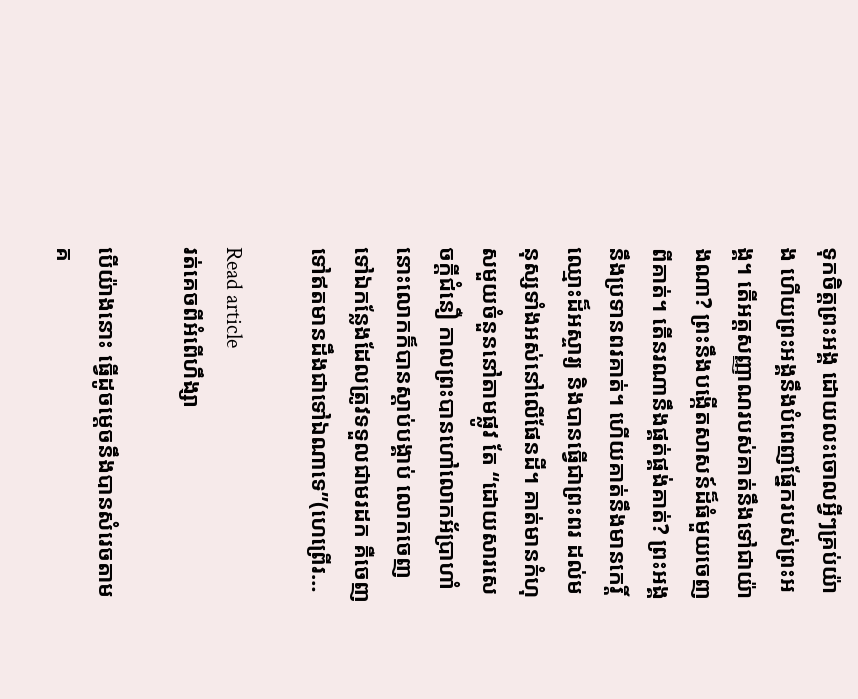ទុកចិត្តព្រះអង្គ ដោយលះចោលអ្វីៗគ្រប់យ៉ាង ហើយព្រះអង្គនឹងបំពេញផ្នែករបស់ព្រះអង្គ។ តើអត្តសញ្ញាណរបស់គាត់នឹងទៅជាយ៉ាងណា? ព្រះនឹងបង្កើតសាសន៍ដ៏ធំមួយចេញពីគាត់។ តើនរណានឹងផ្គត់ផ្គង់គាត់? ព្រះអង្គនឹងប្រទានពរគាត់។ ហើយគាត់នឹងមានកេរ្តិ៍ឈ្មោះដ៏អស្ចារ្យ និងបានធ្វើជាព្រះពរ ដល់មនុស្សទាំងអស់នៅលើផែនដី។ គាត់មានកំហុសមួយចំនួននៅតាមផ្លូវ តែ “ដោយសារសេចក្តីជំនឿ កាលព្រះបានហៅលោកអ័ប្រាហាំ នោះលោកក៏បានស្តាប់បង្គាប់ លោកចេញទៅឯកន្លែងដែលត្រូវទទួលជាមរដក គឺចេញទៅឥតមានដឹងជាទៅឯណាទេ”(ហេព្រើរ…

Read article
រត់គេចពីអំពើហឹង្សា

បើយ៉ាងនោះ ធ្វើដូចម្តេចនឹងបានសំរេចតាមគ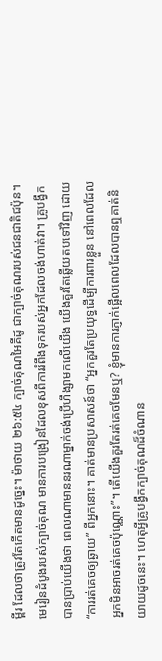ម្ពីរ ដែលថាត្រូវតែកើតមានដូច្នេះ។ ម៉ាថាយ ២៦:៥៤ ក្បាច់គុណអៃគីដូ ជាក្បាច់គុណរបស់ជនជាតិជប៉ុន។ មេរៀនដំបូងរបស់ក្បាច់គុណ មានការបង្រៀនដែលខុសពីការរំពឹងទុករបស់អ្នកដែលចង់ហាត់វា។ គ្រូបង្វឹកបានប្រាប់យើងថា ពេលណាមាននរណាម្នាក់ចង់ប្រើហឹង្សាមកលើយើង យើងគួរតែឆ្លើយតបទៅវិញ ដោយ “ការរត់គេចឲ្យឆ្ងាយ” ពីអ្នកនោះ។ គាត់មានប្រសាសន៍ថា “អ្នកគួរតែប្រយុទ្ធដើម្បីការពារខ្លួន នៅពេលដែលអ្នកមិនអាចរត់គេចប៉ុណ្ណោះ”។ តើយើងគួរតែរត់គេចមែនឬ? ខ្ញុំមានការភ្ញាក់ផ្អើលពេលដែលបានឮគាត់និយាយដូចនេះ។ ហេតុអ្វីគ្រូបង្វឹកក្បាច់គុណដ៏ចំណាន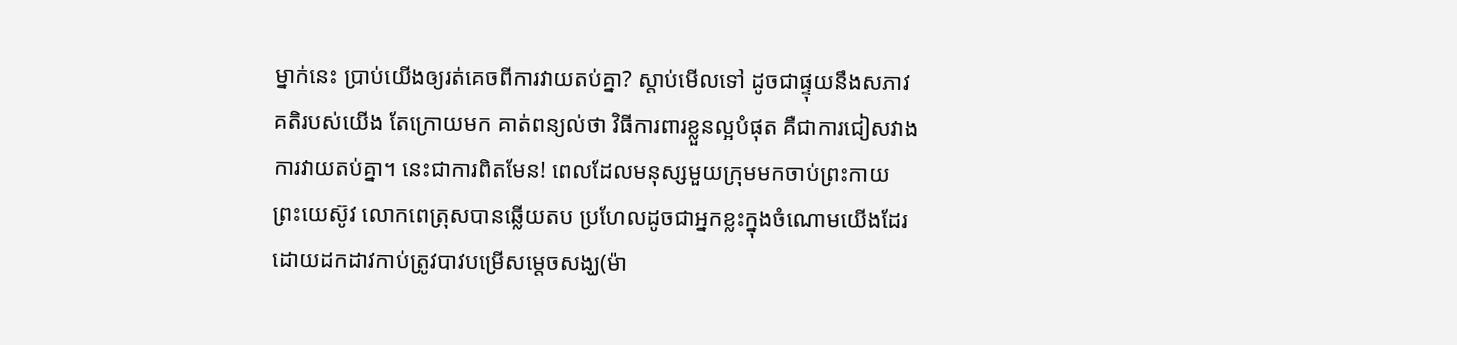ម្នាក់នេះ ប្រាប់យើងឲ្យរត់គេចពីការវាយតប់គ្នា? ស្តាប់មើលទៅ ដូចជាផ្ទុយនឹងសភាវគតិរបស់យើង តែក្រោយមក គាត់ពន្យល់ថា វិធីការពារខ្លួនល្អបំផុត គឺជាការជៀសវាងការវាយតប់គ្នា។ នេះជាការពិតមែន! ពេលដែលមនុស្សមួយក្រុមមកចាប់ព្រះកាយព្រះយេស៊ូវ លោកពេត្រុសបានឆ្លើយតប ប្រហែលដូចជាអ្នកខ្លះក្នុងចំណោមយើងដែរ ដោយដកដាវកាប់ត្រូវបាវបម្រើសម្តេចសង្ឃ(ម៉ា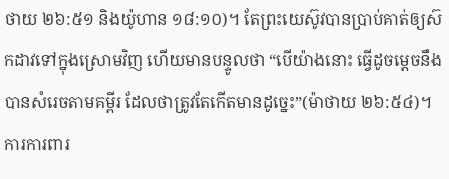ថាយ ២៦:៥១ និងយ៉ូហាន ១៨:១០)។ តែព្រះយេស៊ូវបានប្រាប់គាត់ឲ្យស៊កដាវទៅក្នុងស្រោមវិញ ហើយមានបន្ទូលថា “បើយ៉ាងនោះ ធ្វើដូចម្តេចនឹងបានសំរេចតាមគម្ពីរ ដែលថាត្រូវតែកើតមានដូច្នេះ”(ម៉ាថាយ ២៦:៥៤)។ ការការពារ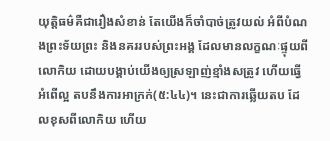យុត្តិធម៌គឺជារឿងសំខាន់ តែយើងក៏ចាំបាច់ត្រូវយល់ អំពីបំណងព្រះទ័យព្រះ និងនគររបស់ព្រះអង្គ ដែលមានលក្ខណៈផ្ទុយពីលោកិយ ដោយបង្គាប់យើងឲ្យស្រឡាញ់ខ្មាំងសត្រូវ ហើយធ្វើអំពើល្អ តបនឹងការអាក្រក់(៥:៤៤)។ នេះជាការឆ្លើយតប ដែលខុសពីលោកិយ ហើយ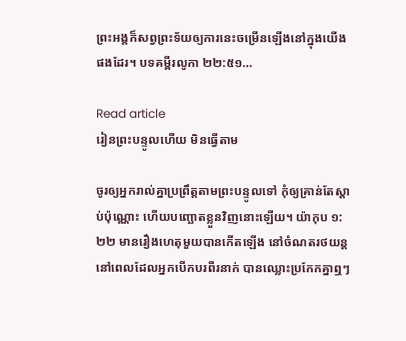ព្រះអង្គក៏សព្វព្រះទ័យឲ្យការនេះចម្រើនឡើងនៅក្នុងយើងផងដែរ។ បទគម្ពីរលូកា ២២:៥១…

Read article
រៀនព្រះបន្ទូលហើយ មិនធ្វើតាម

ចូរឲ្យអ្នករាល់គ្នាប្រព្រឹត្តតាមព្រះបន្ទូលទៅ កុំឲ្យគ្រាន់តែស្តាប់ប៉ុណ្ណោះ ហើយបញ្ឆោតខ្លួនវិញនោះឡើយ។ យ៉ាកុប ១:២២ មានរឿងហេតុមួយបានកើតឡើង នៅចំណតរថយន្ត នៅពេលដែលអ្នកបើកបរពីរនាក់ បានឈ្លោះប្រកែកគ្នាឮៗ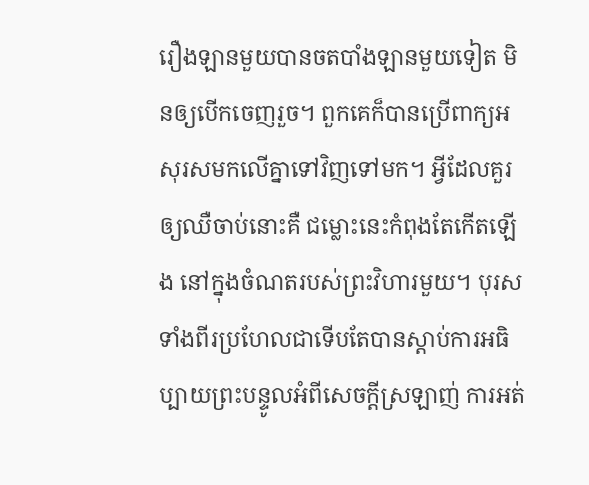រឿងឡានមួយបានចតបាំងឡានមួយទៀត មិនឲ្យបើកចេញរួច។ ពួកគេក៏បានប្រើពាក្យអសុរសមកលើគ្នាទៅវិញទៅមក។ អ្វីដែលគួរឲ្យឈឺចាប់នោះគឺ ជម្លោះនេះកំពុងតែកើតឡើង នៅក្នុងចំណតរបស់ព្រះវិហារមួយ។ បុរសទាំងពីរប្រហែលជាទើបតែបានស្តាប់ការអធិប្បាយព្រះបន្ទូលអំពីសេចក្តីស្រឡាញ់ ការអត់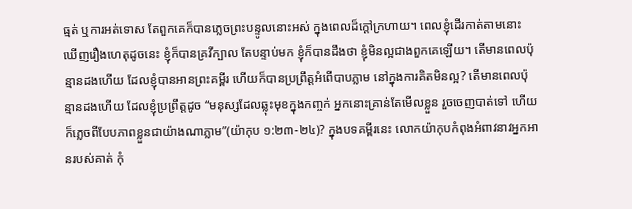ធ្មត់ ឬការអត់ទោស តែពួកគេក៏បានភ្លេចព្រះបន្ទូលនោះអស់ ក្នុងពេលដ៏ក្តៅក្រហាយ។ ពេលខ្ញុំដើរកាត់តាមនោះ ឃើញរឿងហេតុដូចនេះ ខ្ញុំក៏បានគ្រវីក្បាល តែបន្ទាប់មក ខ្ញុំក៏បានដឹងថា ខ្ញុំមិនល្អជាងពួកគេឡើយ។ តើមានពេលប៉ុន្មានដងហើយ ដែលខ្ញុំបានអានព្រះគម្ពីរ ហើយក៏បានប្រព្រឹត្តអំពើបាបភ្លាម នៅក្នុងការគិតមិនល្អ? តើមានពេលប៉ុន្មានដងហើយ ដែលខ្ញុំប្រព្រឹត្តដូច “មនុស្សដែលឆ្លុះមុខក្នុងកញ្ចក់ អ្នកនោះគ្រាន់តែមើលខ្លួន រួចចេញបាត់ទៅ ហើយក៏ភ្លេចពីបែបភាពខ្លួនជាយ៉ាងណាភ្លាម”(យ៉ាកុប ១:២៣-២៤)? ក្នុងបទគម្ពីរនេះ លោកយ៉ាកុបកំពុងអំពាវនាវអ្នកអានរបស់គាត់ កុំ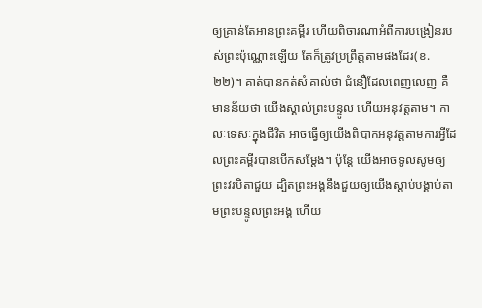ឲ្យគ្រាន់តែអានព្រះគម្ពីរ ហើយពិចារណាអំពីការបង្រៀនរបស់ព្រះប៉ុណ្ណោះឡើយ តែក៏ត្រូវប្រព្រឹត្តតាមផងដែរ(ខ.២២)។ គាត់បានកត់សំគាល់ថា ជំនឿដែលពេញលេញ គឺមានន័យថា យើងស្គាល់ព្រះបន្ទូល ហើយអនុវត្តតាម។ កាលៈទេសៈក្នុងជីវិត អាចធ្វើឲ្យយើងពិបាកអនុវត្តតាមការអ្វីដែលព្រះគម្ពីរបានបើកសម្ដែង។ ប៉ុន្តែ យើងអាចទូលសូមឲ្យព្រះវរបិតាជួយ ដ្បិតព្រះអង្គនឹងជួយឲ្យយើងស្តាប់បង្គាប់តាមព្រះបន្ទូលព្រះអង្គ ហើយ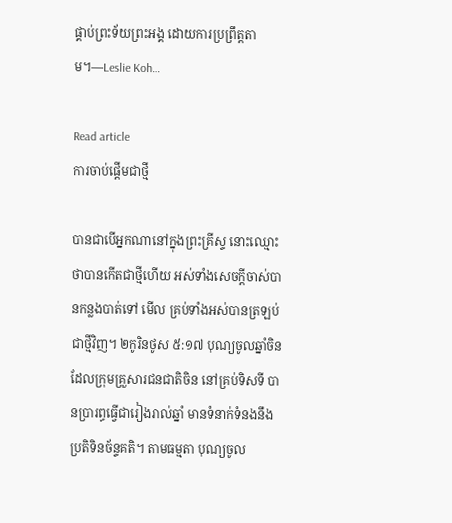ផ្គាប់ព្រះទ័យព្រះអង្គ ដោយការប្រព្រឹត្តតាម។—Leslie Koh…

Read article
ការចាប់ផ្តើមជាថ្មី

បានជាបើអ្នកណានៅក្នុងព្រះគ្រីស្ទ នោះឈ្មោះថាបានកើតជាថ្មីហើយ អស់ទាំងសេចក្តីចាស់បានកន្លងបាត់ទៅ មើល គ្រប់ទាំងអស់បានត្រឡប់ជាថ្មីវិញ។ ២កូរិនថូស ៥:១៧ បុណ្យចូលឆ្នាំចិន ដែលក្រុមគ្រួសារជនជាតិចិន នៅគ្រប់ទិសទី បានប្រារព្ធធ្វើជារៀងរាល់ឆ្នាំ មានទំនាក់ទំនងនឹងប្រតិទិនច័ន្ទគតិ។ តាមធម្មតា បុណ្យចូល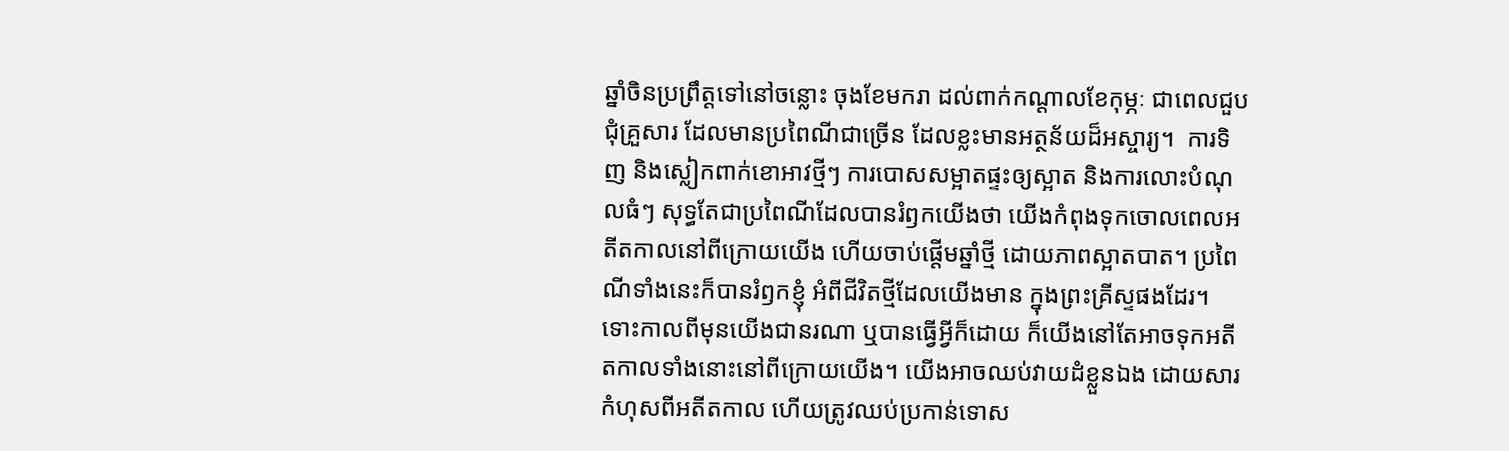ឆ្នាំចិនប្រព្រឹត្តទៅនៅចន្លោះ ចុងខែមករា ដល់ពាក់កណ្តាលខែកុម្ភៈ ជាពេលជួបជុំគ្រួសារ ដែលមានប្រពៃណីជាច្រើន ដែលខ្លះមានអត្ថន័យដ៏អស្ចារ្យ។  ការទិញ និងស្លៀកពាក់ខោអាវថ្មីៗ ការបោសសម្អាតផ្ទះឲ្យស្អាត និងការលោះបំណុលធំៗ សុទ្ធតែជាប្រពៃណីដែលបានរំឭកយើងថា យើងកំពុងទុកចោលពេលអតីតកាលនៅពីក្រោយយើង ហើយចាប់ផ្តើមឆ្នាំថ្មី ដោយភាពស្អាតបាត។ ប្រពៃណីទាំងនេះក៏បានរំឭកខ្ញុំ អំពីជីវិតថ្មីដែលយើងមាន ក្នុងព្រះគ្រីស្ទផងដែរ។ ទោះកាលពីមុនយើងជានរណា ឬបានធ្វើអ្វីក៏ដោយ ក៏យើងនៅតែអាចទុកអតីតកាលទាំងនោះនៅពីក្រោយយើង។ យើងអាចឈប់វាយដំខ្លួនឯង ដោយសារកំហុសពីអតីតកាល ហើយត្រូវឈប់ប្រកាន់ទោស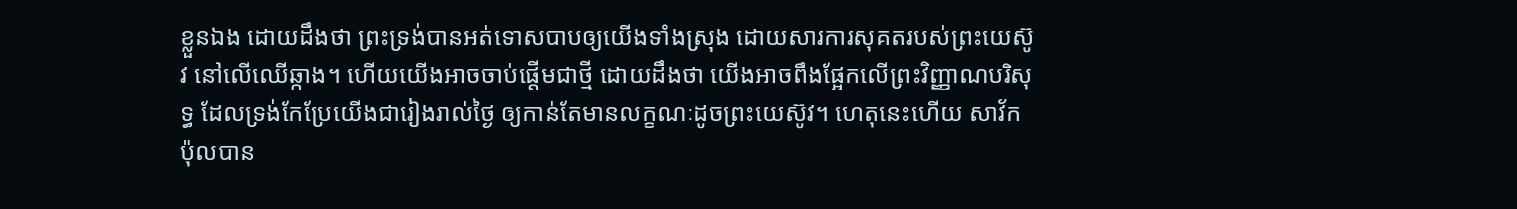ខ្លួនឯង ដោយដឹងថា ព្រះទ្រង់បានអត់ទោសបាបឲ្យយើងទាំងស្រុង ដោយសារការសុគតរបស់ព្រះយេស៊ូវ នៅលើឈើឆ្កាង។ ហើយយើងអាចចាប់ផ្តើមជាថ្មី ដោយដឹងថា យើងអាចពឹងផ្អែកលើព្រះវិញ្ញាណបរិសុទ្ធ ដែលទ្រង់កែប្រែយើងជារៀងរាល់ថ្ងៃ ឲ្យកាន់តែមានលក្ខណៈដូចព្រះយេស៊ូវ។ ហេតុនេះហើយ សាវ័កប៉ុលបាន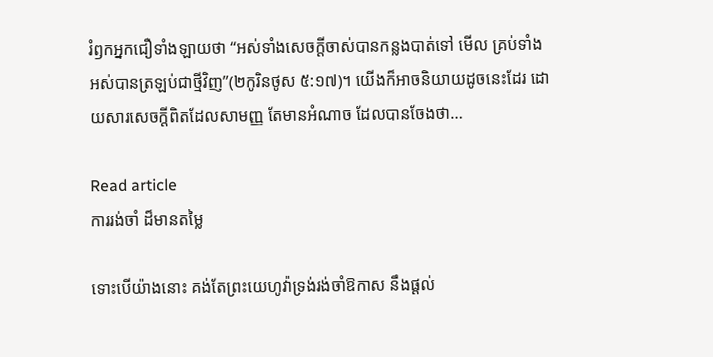រំឭកអ្នកជឿទាំងឡាយថា “អស់ទាំងសេចក្តីចាស់បានកន្លងបាត់ទៅ មើល គ្រប់ទាំងអស់បានត្រឡប់ជាថ្មីវិញ”(២កូរិនថូស ៥:១៧)។ យើងក៏អាចនិយាយដូចនេះដែរ ដោយសារសេចក្តីពិតដែលសាមញ្ញ តែមានអំណាច ដែលបានចែងថា…

Read article
ការរង់ចាំ ដ៏មានតម្លៃ

ទោះបើយ៉ាងនោះ គង់តែព្រះយេហូវ៉ាទ្រង់រង់ចាំឱកាស នឹងផ្តល់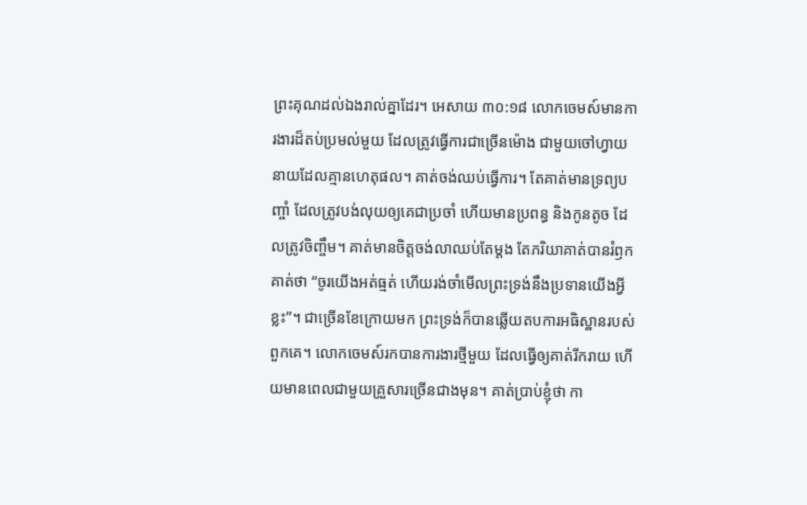ព្រះគុណដល់ឯងរាល់គ្នាដែរ។ អេសាយ ៣០:១៨ លោកចេមស៍មានការងារដ៏តប់ប្រមល់មួយ ដែលត្រូវធ្វើការជាច្រើនម៉ោង ជាមួយចៅហ្វាយនាយដែលគ្មានហេតុផល។ គាត់ចង់ឈប់ធ្វើការ។ តែគាត់មានទ្រព្យបញ្ចាំ ដែលត្រូវបង់លុយឲ្យគេជាប្រចាំ ហើយមានប្រពន្ធ និងកូនតូច ដែលត្រូវចិញ្ចឹម។ គាត់មានចិត្តចង់លាឈប់តែម្តង តែភរិយាគាត់បានរំឭកគាត់ថា “ចូរយើងអត់ធ្មត់ ហើយរង់ចាំមើលព្រះទ្រង់នឹងប្រទានយើងអ្វីខ្លះ”។ ជាច្រើនខែក្រោយមក ព្រះទ្រង់ក៏បានឆ្លើយតបការអធិស្ឋានរបស់ពួកគេ។ លោកចេមស៍រកបានការងារថ្មីមួយ ដែលធ្វើឲ្យគាត់រីករាយ ហើយមានពេលជាមួយគ្រួសារច្រើនជាងមុន។ គាត់ប្រាប់ខ្ញុំថា កា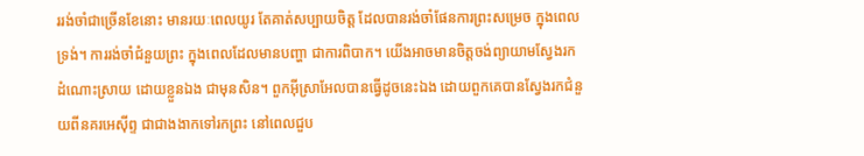ររង់ចាំជាច្រើនខែនោះ មានរយៈពេលយូរ តែគាត់សប្បាយចិត្ត ដែលបានរង់ចាំផែនការព្រះសម្រេច ក្នុងពេលទ្រង់។ ការរង់ចាំជំនួយព្រះ ក្នុងពេលដែលមានបញ្ហា ជាការពិបាក។ យើងអាចមានចិត្តចង់ព្យាយាមស្វែងរកដំណោះស្រាយ ដោយខ្លួនឯង ជាមុនសិន។ ពួកអ៊ីស្រាអែលបានធ្វើដូចនេះឯង ដោយពួកគេបានស្វែងរកជំនួយពីនគរអេស៊ីព្ទ ជាជាងងាកទៅរកព្រះ នៅពេលជួប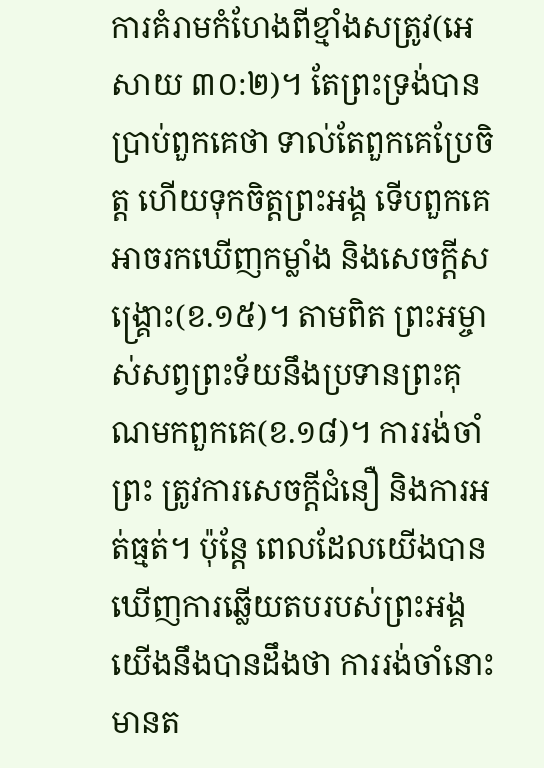ការគំរាមកំហែងពីខ្មាំងសត្រូវ(អេសាយ ៣០:២)។ តែព្រះទ្រង់បានប្រាប់ពួកគេថា ទាល់តែពួកគេប្រែចិត្ត ហើយទុកចិត្តព្រះអង្គ ទើបពួកគេអាចរកឃើញកម្លាំង និងសេចក្តីសង្រ្គោះ(ខ.១៥)។ តាមពិត ព្រះអម្ចាស់សព្វព្រះទ័យនឹងប្រទានព្រះគុណមកពួកគេ(ខ.១៨)។ ការរង់ចាំព្រះ ត្រូវការសេចក្តីជំនឿ និងការអត់ធ្មត់។ ប៉ុន្តែ ពេលដែលយើងបានឃើញការឆ្លើយតបរបស់ព្រះអង្គ យើងនឹងបានដឹងថា ការរង់ចាំនោះមានត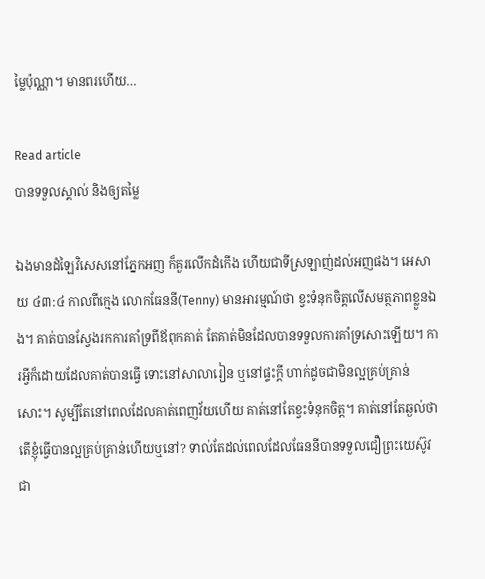ម្លៃប៉ុណ្ណា។ មានពរហើយ…

Read article
បានទទួលស្គាល់ និងឲ្យតម្លៃ

ឯងមានដំឡៃវិសេសនៅភ្នែកអញ ក៏គួរលើកដំកើង ហើយជាទីស្រឡាញ់ដល់អញផង។ អេសាយ ៤៣:៤ កាលពីក្មេង លោកធែននី(Tenny) មានអារម្មណ៍ថា ខ្វះទំនុកចិត្តលើសមត្ថភាពខ្លួនឯង។ គាត់បានស្វែងរកការគាំទ្រពីឪពុកគាត់ តែគាត់មិនដែលបានទទួលការគាំទ្រសោះឡើយ។ ការអ្វីក៏ដោយដែលគាត់បានធ្វើ ទោះនៅសាលារៀន ឬនៅផ្ទះក្តី ហាក់ដូចជាមិនល្អគ្រប់គ្រាន់សោះ។ សូម្បីតែនៅពេលដែលគាត់ពេញវ័យហើយ គាត់នៅតែខ្វះទំនុកចិត្ត។ គាត់នៅតែឆ្ងល់ថា តើខ្ញុំធ្វើបានល្អគ្រប់គ្រាន់ហើយឬនៅ? ទាល់តែដល់ពេលដែលធែននីបានទទួលជឿព្រះយេស៊ូវ ជា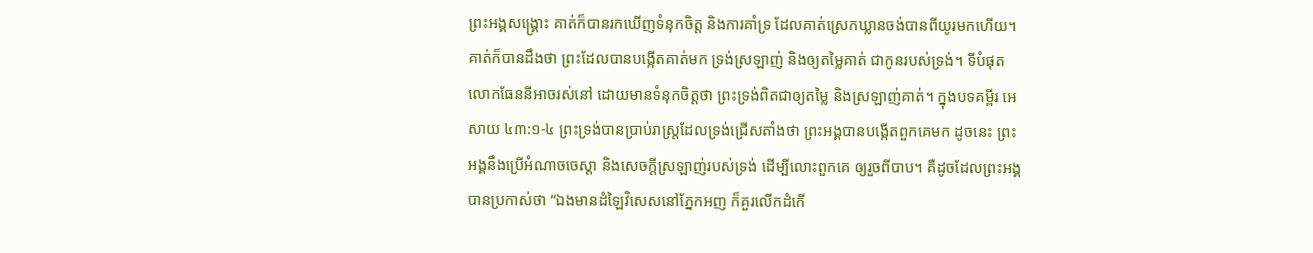ព្រះអង្គសង្រ្គោះ គាត់ក៏បានរកឃើញទំនុកចិត្ត និងការគាំទ្រ ដែលគាត់ស្រេកឃ្លានចង់បានពីយូរមកហើយ។ គាត់ក៏បានដឹងថា ព្រះដែលបានបង្កើតគាត់មក ទ្រង់ស្រឡាញ់ និងឲ្យតម្លៃគាត់ ជាកូនរបស់ទ្រង់។ ទីបំផុត លោកធែននីអាចរស់នៅ ដោយមានទំនុកចិត្តថា ព្រះទ្រង់ពិតជាឲ្យតម្លៃ និងស្រឡាញ់គាត់។ ក្នុងបទគម្ពីរ អេសាយ ៤៣:១-៤ ព្រះទ្រង់បានប្រាប់រាស្រ្តដែលទ្រង់ជ្រើសតាំងថា ព្រះអង្គបានបង្កើតពួកគេមក ដូចនេះ ព្រះអង្គនឹងប្រើអំណាចចេស្តា និងសេចក្តីស្រឡាញ់របស់ទ្រង់ ដើម្បីលោះពួកគេ ឲ្យរួចពីបាប។ គឺដូចដែលព្រះអង្គបានប្រកាស់ថា “ឯងមានដំឡៃវិសេសនៅភ្នែកអញ ក៏គួរលើកដំកើ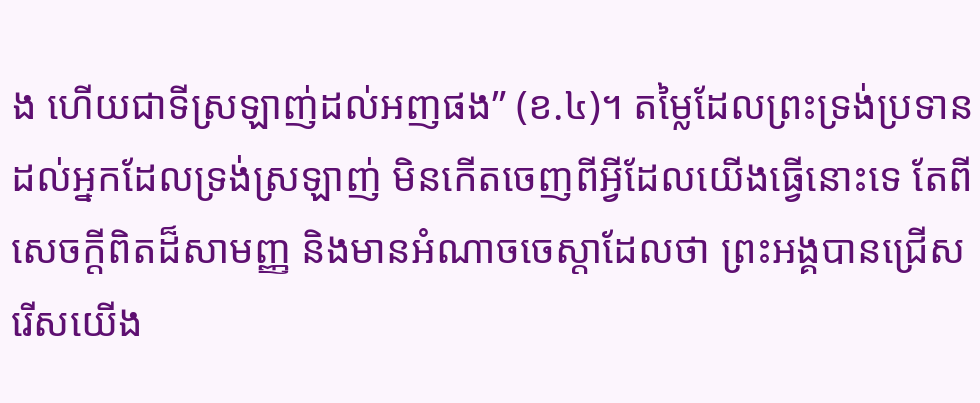ង ហើយជាទីស្រឡាញ់ដល់អញផង” (ខ.៤)។ តម្លៃដែលព្រះទ្រង់ប្រទានដល់អ្នកដែលទ្រង់ស្រឡាញ់ មិនកើតចេញពីអ្វីដែលយើងធ្វើនោះទេ តែពីសេចក្តីពិតដ៏សាមញ្ញ និងមានអំណាចចេស្តាដែលថា ព្រះអង្គបានជ្រើសរើសយើង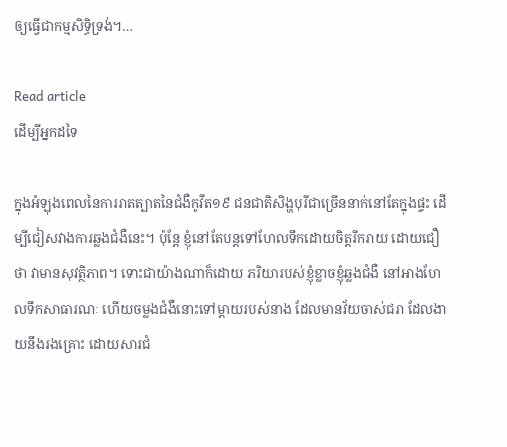ឲ្យធ្វើជាកម្មសិទ្ធិទ្រង់។…

Read article
ដើម្បីអ្នកដទៃ

ក្នុងអំឡុងពេលនៃការរាតត្បាតនៃជំងឺកូវីត១៩ ជនជាតិសិង្ហបុរីជាច្រើននាក់នៅតែក្នុងផ្ទះ ដើម្បីជៀសវាងការឆ្លងជំងឺនេះ។ ប៉ុន្តែ ខ្ញុំនៅតែបន្តទៅហែលទឹកដោយចិត្តរីករាយ ដោយជឿថា វាមានសុវត្ថិភាព។ ទោះជាយ៉ាងណាក៏ដោយ ភរិយារបស់ខ្ញុំខ្លាចខ្ញុំឆ្លងជំងឺ នៅអាងហែលទឹកសាធារណៈ ហើយចម្លងជំងឺនោះទៅម្តាយរបស់នាង ដែលមានវ័យចាស់ជរា ដែលងាយនឹងរងគ្រោះ ដោយសារជំ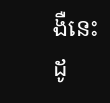ងឺនេះ ដូ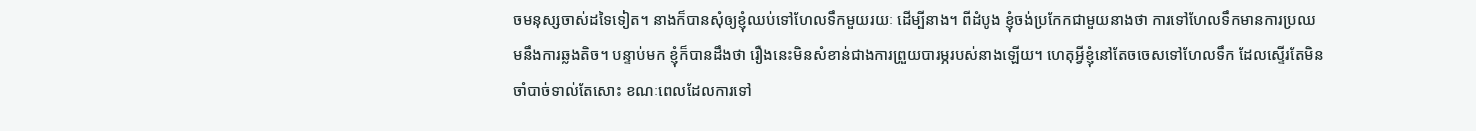ចមនុស្សចាស់ដទៃទៀត។ នាងក៏បានសុំឲ្យខ្ញុំឈប់ទៅហែលទឹកមួយរយៈ ដើម្បីនាង។ ពីដំបូង ខ្ញុំចង់ប្រកែកជាមួយនាងថា ការទៅហែលទឹកមានការប្រឈមនឹងការឆ្លងតិច។ បន្ទាប់មក ខ្ញុំក៏បានដឹងថា រឿងនេះមិនសំខាន់ជាងការព្រួយបារម្ភរបស់នាងឡើយ។ ហេតុអ្វីខ្ញុំនៅតែចចេសទៅហែលទឹក ដែលស្ទើរតែមិនចាំបាច់ទាល់តែសោះ ខណៈពេលដែលការទៅ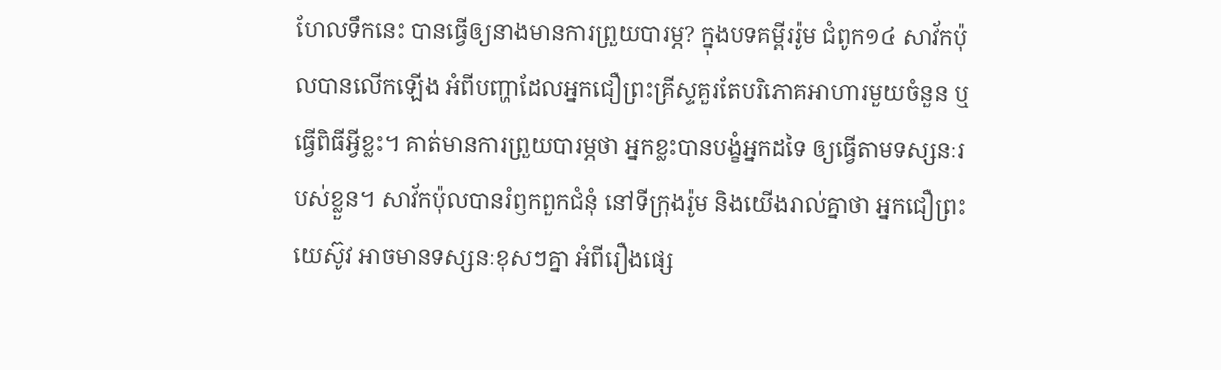ហែលទឹកនេះ បានធ្វើឲ្យនាងមានការព្រួយបារម្ភ? ក្នុងបទគម្ពីររ៉ូម ជំពូក១៤ សាវ័កប៉ុលបានលើកឡើង អំពីបញ្ហាដែលអ្នកជឿព្រះគ្រីស្ទគួរតែបរិភោគអាហារមួយចំនួន ឬធ្វើពិធីអ្វីខ្លះ។ គាត់មានការព្រួយបារម្ភថា អ្នកខ្លះបានបង្ខំអ្នកដទៃ ឲ្យធ្វើតាមទស្សនៈរបស់ខ្លួន។ សាវ័កប៉ុលបានរំឭកពួកជំនុំ នៅទីក្រុងរ៉ូម និងយើងរាល់គ្នាថា អ្នកជឿព្រះយេស៊ូវ អាចមានទស្សនៈខុសៗគ្នា អំពីរឿងផ្សេ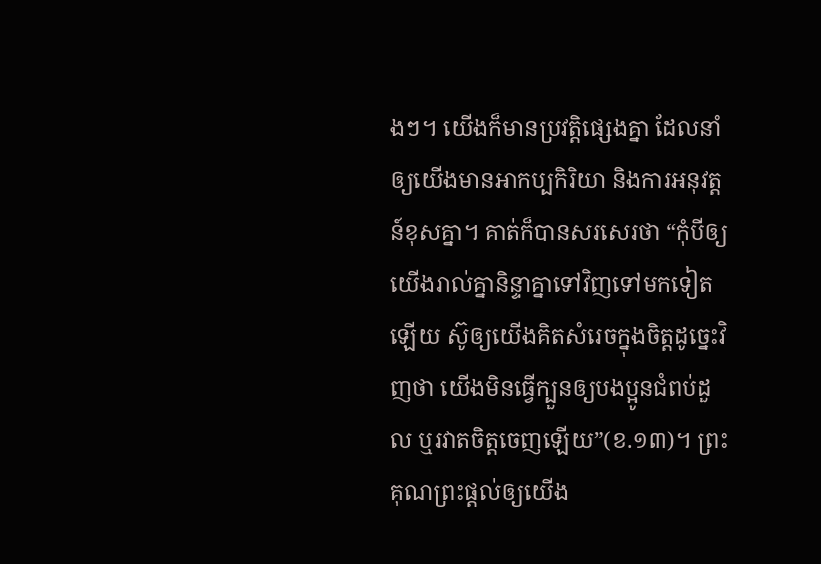ងៗ។ យើងក៏មានប្រវត្តិផ្សេងគ្នា ដែលនាំឲ្យយើងមានអាកប្បកិរិយា និងការអនុវត្តន៍ខុសគ្នា។ គាត់ក៏បានសរសេរថា “កុំបីឲ្យយើងរាល់គ្នានិន្ទាគ្នាទៅវិញទៅមកទៀតឡើយ ស៊ូឲ្យយើងគិតសំរេចក្នុងចិត្តដូច្នេះវិញថា យើងមិនធ្វើក្បួនឲ្យបងប្អូនជំពប់ដួល ឬរវាតចិត្តចេញឡើយ”(ខ.១៣)។ ព្រះគុណព្រះផ្តល់ឲ្យយើង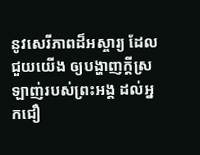នូវសេរីភាពដ៏អស្ចារ្យ ដែលជួយយើង ឲ្យបង្ហាញក្តីស្រឡាញ់របស់ព្រះអង្គ ដល់អ្នកជឿ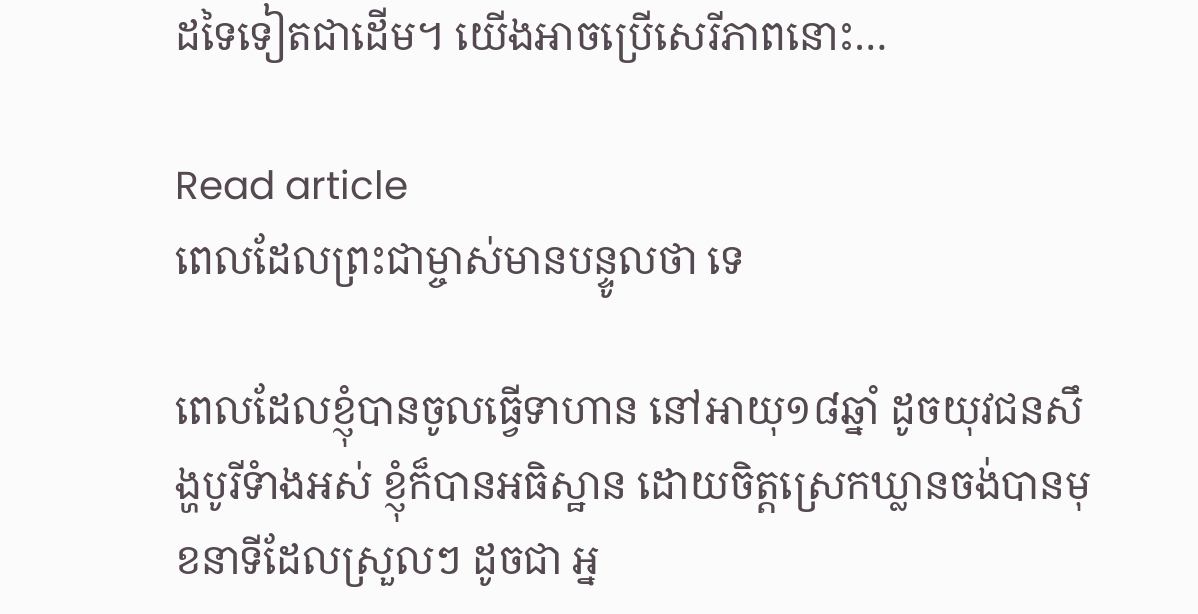ដទៃទៀតជាដើម។ យើងអាចប្រើសេរីភាពនោះ…

Read article
ពេលដែលព្រះជាម្ចាស់មានបន្ទូលថា ទេ

ពេលដែលខ្ញុំបានចូលធ្វើទាហាន នៅអាយុ១៨ឆ្នាំ ដូចយុវជនសឹង្ហបូរីទំាងអស់ ខ្ញុំក៏បានអធិស្ឋាន ដោយចិត្តស្រេកឃ្លានចង់បានមុខនាទីដែលស្រួលៗ ដូចជា អ្ន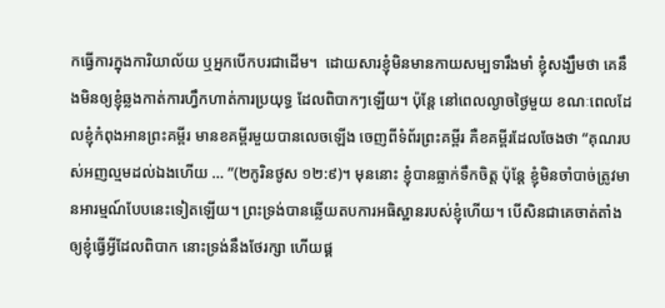កធ្វើការក្នុងការិយាល័យ ឬអ្នកបើកបរជាដើម។  ដោយសារខ្ញុំមិនមានកាយសម្បទារឹងមាំ ខ្ញុំសង្ឃឹមថា គេនឹងមិនឲ្យខ្ញុំឆ្លងកាត់ការហ្វឹកហាត់ការប្រយុទ្ធ ដែលពិបាកៗឡើយ។ ប៉ុន្តែ នៅពេលល្ងាចថ្ងៃមួយ ខណៈពេលដែលខ្ញុំកំពុងអានព្រះគម្ពីរ មានខគម្ពីរមួយបានលេចឡើង ចេញពីទំព័រព្រះគម្ពីរ គឺខគម្ពីរដែលចែងថា “គុណរបស់អញល្មមដល់ឯងហើយ … ”(២កូរិនថូស ១២:៩)។ មុននោះ ខ្ញុំបានធ្លាក់ទឹកចិត្ត ប៉ុន្តែ ខ្ញុំមិនចាំបាច់ត្រូវមានអារម្មណ៍បែបនេះទៀតឡើយ។ ព្រះទ្រង់បានឆ្លើយតបការអធិស្ឋានរបស់ខ្ញុំហើយ។ បើសិនជាគេចាត់តាំងឲ្យខ្ញុំធ្វើអ្វីដែលពិបាក នោះទ្រង់នឹងថែរក្សា ហើយផ្គ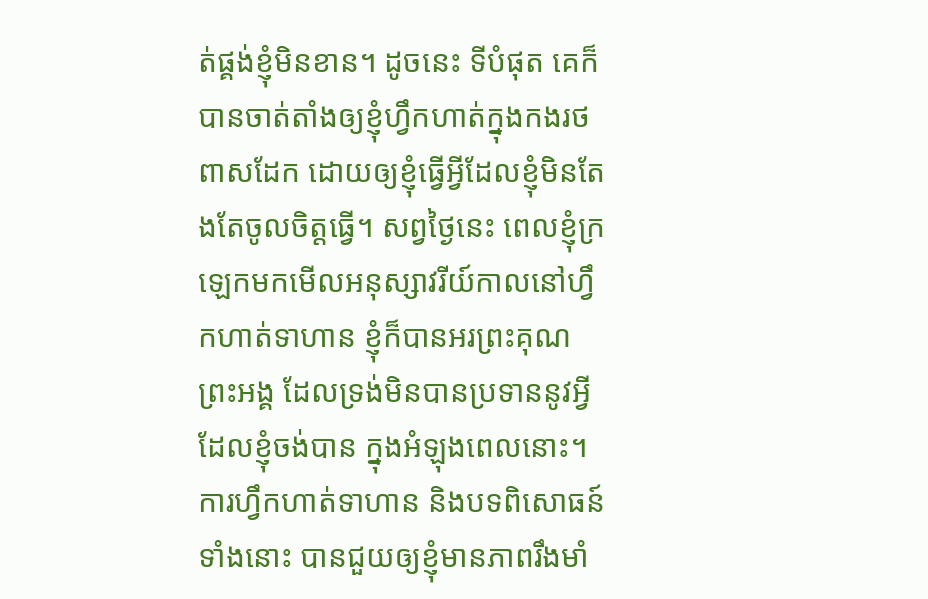ត់ផ្គង់ខ្ញុំមិនខាន។ ដូចនេះ ទីបំផុត គេក៏បានចាត់តាំងឲ្យខ្ញុំហ្វឹកហាត់ក្នុងកងរថពាសដែក ដោយឲ្យខ្ញុំធ្វើអ្វីដែលខ្ញុំមិនតែងតែចូលចិត្តធ្វើ។ សព្វថ្ងៃនេះ ពេលខ្ញុំក្រឡេកមកមើលអនុស្សាវរីយ៍កាលនៅហ្វឹកហាត់ទាហាន ខ្ញុំក៏បានអរព្រះគុណព្រះអង្គ ដែលទ្រង់មិនបានប្រទាននូវអ្វីដែលខ្ញុំចង់បាន ក្នុងអំឡុងពេលនោះ។ ការហ្វឹកហាត់ទាហាន និងបទពិសោធន៍ទាំងនោះ បានជួយឲ្យខ្ញុំមានភាពរឹងមាំ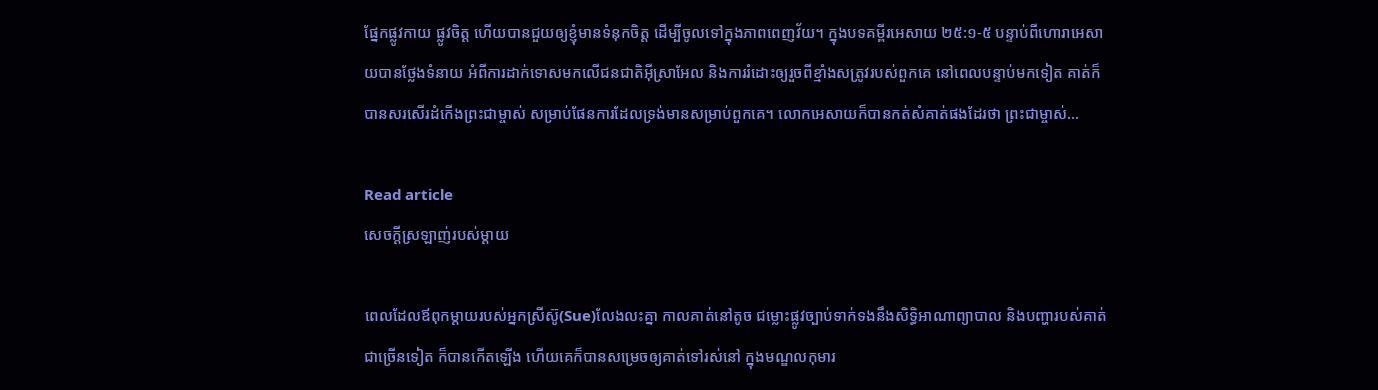ផ្នែកផ្លូវកាយ ផ្លូវចិត្ត ហើយបានជួយឲ្យខ្ញុំមានទំនុកចិត្ត ដើម្បីចូលទៅក្នុងភាពពេញវ័យ។ ក្នុងបទគម្ពីរអេសាយ ២៥:១-៥ បន្ទាប់ពីហោរាអេសាយបានថ្លែងទំនាយ អំពីការដាក់ទោសមកលើជនជាតិអ៊ីស្រាអែល និងការរំដោះឲ្យរួចពីខ្មាំងសត្រូវរបស់ពួកគេ នៅពេលបន្ទាប់មកទៀត គាត់ក៏បានសរសើរដំកើងព្រះជាម្ចាស់ សម្រាប់ផែនការដែលទ្រង់មានសម្រាប់ពួកគេ។ លោកអេសាយក៏បានកត់សំគាត់ផងដែរថា ព្រះជាម្ចាស់…

Read article
សេចក្តីស្រឡាញ់របស់ម្តាយ

ពេលដែលឪពុកម្តាយរបស់អ្នកស្រីស៊ូ(Sue)លែងលះគ្នា កាលគាត់នៅតូច ជម្លោះផ្លូវច្បាប់ទាក់ទងនឹងសិទ្ធិអាណាព្យាបាល និងបញ្ហារបស់គាត់ជាច្រើនទៀត ក៏បានកើតឡើង ហើយគេក៏បានសម្រេចឲ្យគាត់ទៅរស់នៅ ក្នុងមណ្ឌលកុមារ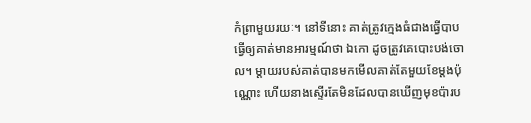កំព្រាមួយរយៈ។ នៅទីនោះ គាត់ត្រូវក្មេងធំជាងធ្វើបាប ធ្វើឲ្យគាត់មានអារម្មណ៍ថា ឯកោ ដូចត្រូវគេបោះបង់ចោល។ ម្តាយរបស់គាត់បានមកមើលគាត់តែមួយខែម្តងប៉ុណ្ណោះ ហើយនាងស្ទើរតែមិនដែលបានឃើញមុខប៉ារប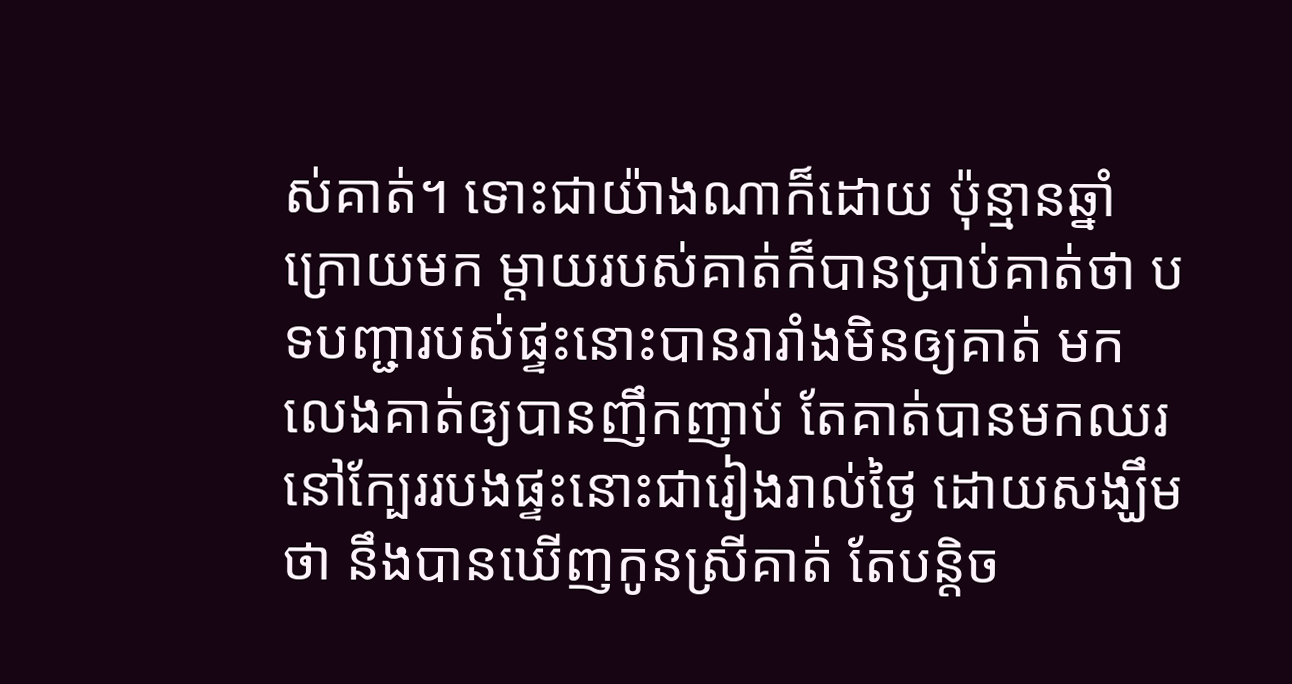ស់គាត់។ ទោះជាយ៉ាងណាក៏ដោយ ប៉ុន្មានឆ្នាំក្រោយមក ម្តាយរបស់គាត់ក៏បានប្រាប់គាត់ថា បទបញ្ជារបស់ផ្ទះនោះបានរារាំងមិនឲ្យគាត់ មកលេងគាត់ឲ្យបានញឹកញាប់ តែគាត់បានមកឈរនៅក្បែររបងផ្ទះនោះជារៀងរាល់ថ្ងៃ ដោយសង្ឃឹមថា នឹងបានឃើញកូនស្រីគាត់ តែបន្តិច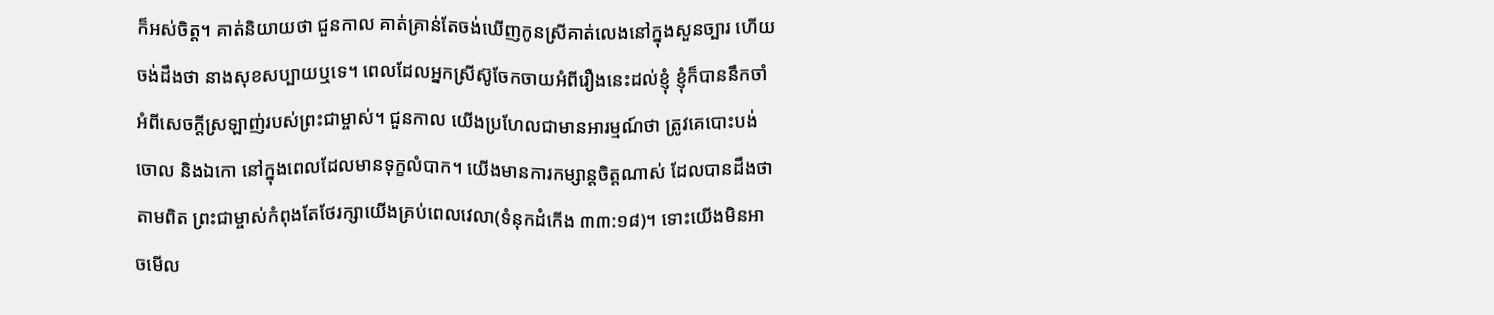ក៏អស់ចិត្ត។ គាត់និយាយថា ជួនកាល គាត់គ្រាន់តែចង់ឃើញកូនស្រីគាត់លេងនៅក្នុងសួនច្បារ ហើយចង់ដឹងថា នាងសុខសប្បាយឬទេ។ ពេលដែលអ្នកស្រីស៊ូចែកចាយអំពីរឿងនេះដល់ខ្ញុំ ខ្ញុំក៏បាននឹកចាំអំពីសេចក្តីស្រឡាញ់របស់ព្រះជាម្ចាស់។ ជួនកាល យើងប្រហែលជាមានអារម្មណ៍ថា ត្រូវគេបោះបង់ចោល និងឯកោ នៅក្នុងពេលដែលមានទុក្ខលំបាក។ យើងមានការកម្សាន្តចិត្តណាស់ ដែលបានដឹងថា តាមពិត ព្រះជាម្ចាស់កំពុងតែថែរក្សាយើងគ្រប់ពេលវេលា(ទំនុកដំកើង ៣៣:១៨)។ ទោះយើងមិនអាចមើល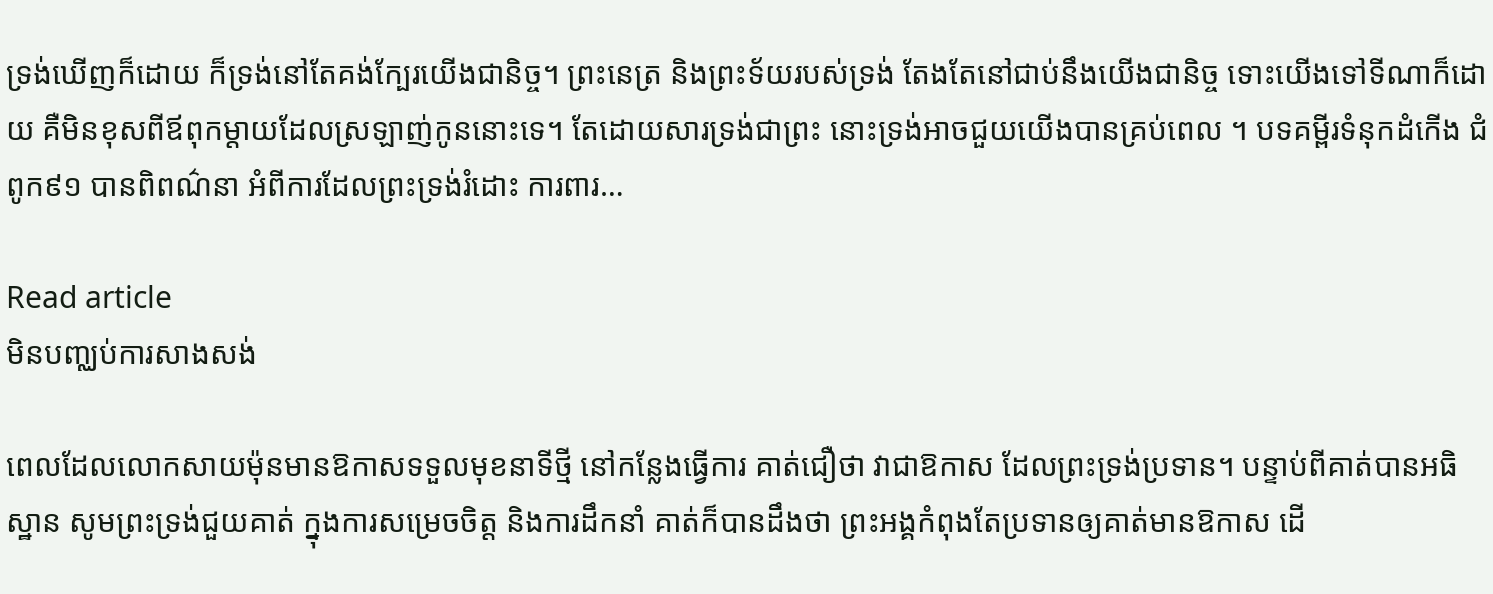ទ្រង់ឃើញក៏ដោយ ក៏ទ្រង់នៅតែគង់ក្បែរយើងជានិច្ច។ ព្រះនេត្រ និងព្រះទ័យរបស់ទ្រង់ តែងតែនៅជាប់នឹងយើងជានិច្ច ទោះយើងទៅទីណាក៏ដោយ គឺមិនខុសពីឪពុកម្តាយដែលស្រឡាញ់កូននោះទេ។ តែដោយសារទ្រង់ជាព្រះ នោះទ្រង់អាចជួយយើងបានគ្រប់ពេល ។ បទគម្ពីរទំនុកដំកើង ជំពូក៩១ បានពិពណ៌នា អំពីការដែលព្រះទ្រង់រំដោះ ការពារ…

Read article
មិនបញ្ឈប់ការសាងសង់

ពេលដែលលោកសាយម៉ុនមានឱកាសទទួលមុខនាទីថ្មី នៅកន្លែងធ្វើការ គាត់ជឿថា វាជាឱកាស ដែលព្រះទ្រង់ប្រទាន។ បន្ទាប់ពីគាត់បានអធិស្ឋាន សូមព្រះទ្រង់ជួយគាត់ ក្នុងការសម្រេចចិត្ត និងការដឹកនាំ គាត់ក៏បានដឹងថា ព្រះអង្គកំពុងតែប្រទានឲ្យគាត់មានឱកាស ដើ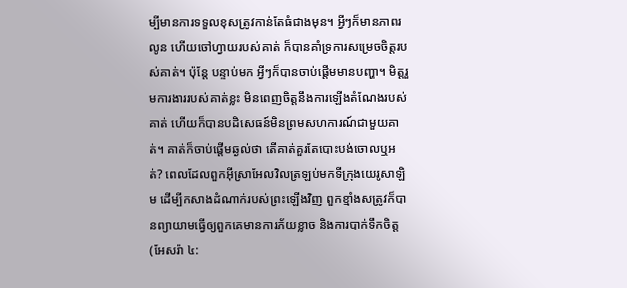ម្បីមានការទទួលខុសត្រូវកាន់តែធំជាងមុន។ អ្វីៗក៏មានភាពរលូន ហើយចៅហ្វាយរបស់គាត់ ក៏បានគាំទ្រការសម្រេចចិត្តរបស់គាត់។ ប៉ុន្តែ បន្ទាប់មក អ្វីៗក៏បានចាប់ផ្តើមមានបញ្ហា។ មិត្តរួមការងាររបស់គាត់ខ្លះ មិនពេញចិត្តនឹងការឡើងតំណែងរបស់គាត់ ហើយក៏បានបដិសេធន៍មិនព្រមសហការណ៍ជាមួយគាត់។ គាត់ក៏ចាប់ផ្តើមឆ្ងល់ថា តើគាត់គួរតែបោះបង់ចោលឬអត់? ពេលដែលពួកអ៊ីស្រាអែលវិលត្រឡប់មកទីក្រុងយេរូសាឡិម ដើម្បីកសាងដំណាក់របស់ព្រះឡើងវិញ ពួកខ្មាំងសត្រូវក៏បានព្យាយាមធ្វើឲ្យពួកគេមានការភ័យខ្លាច និងការបាក់ទឹកចិត្ត(អែសរ៉ា ៤: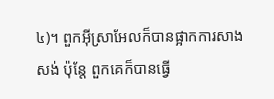៤)។ ពួកអ៊ីស្រាអែលក៏បានផ្អាកការសាងសង់ ប៉ុន្តែ ពួកគេក៏បានធ្វើ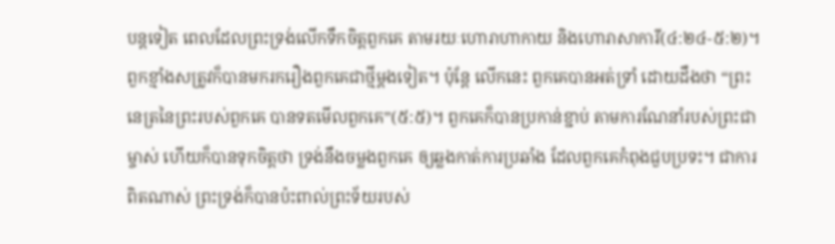បន្តទៀត ពេលដែលព្រះទ្រង់លើកទឹកចិត្តពួកគេ តាមរយៈហោរាហាកាយ និងហោរាសាការី(៤:២៤-៥:២)។ ពួកខ្មាំងសត្រូវក៏បានមករករឿងពួកគេជាថ្មីម្តងទៀត។ ប៉ុន្តែ លើកនេះ ពួកគេបានអត់ទ្រាំ ដោយដឹងថា “ព្រះនេត្រនៃព្រះរបស់ពួកគេ បានទតមើលពួកគេ”(៥:៥)។ ពួកគេក៏បានប្រកាន់ខ្ជាប់ តាមការណែនាំរបស់ព្រះជាម្ចាស់ ហើយក៏បានទុកចិត្តថា ទ្រង់នឹងចម្លងពួកគេ ឲ្យឆ្លងកាត់ការប្រឆាំង ដែលពួកគេកំពុងជួបប្រទះ។ ជាការពិតណាស់ ព្រះទ្រង់ក៏បានប៉ះពាល់ព្រះទ័យរបស់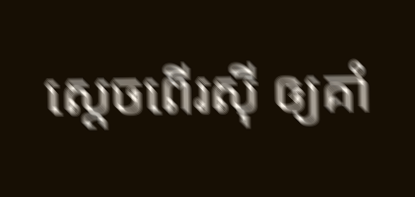ស្តេចពើរស៊ី ឲ្យគាំ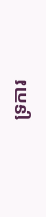ទ្រការ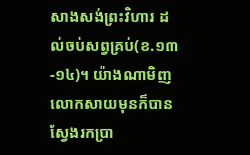សាងសង់ព្រះវិហារ ដល់ចប់សព្វគ្រប់(ខ.១៣-១៤)។ យ៉ាងណាមិញ លោកសាយមុនក៏បានស្វែងរកប្រា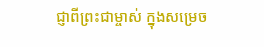ជ្ញាពីព្រះជាម្ចាស់ ក្នុងសម្រេច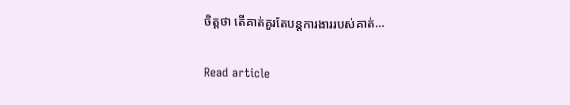ចិត្តថា តើគាត់គួរតែបន្តការងាររបស់គាត់…

Read article